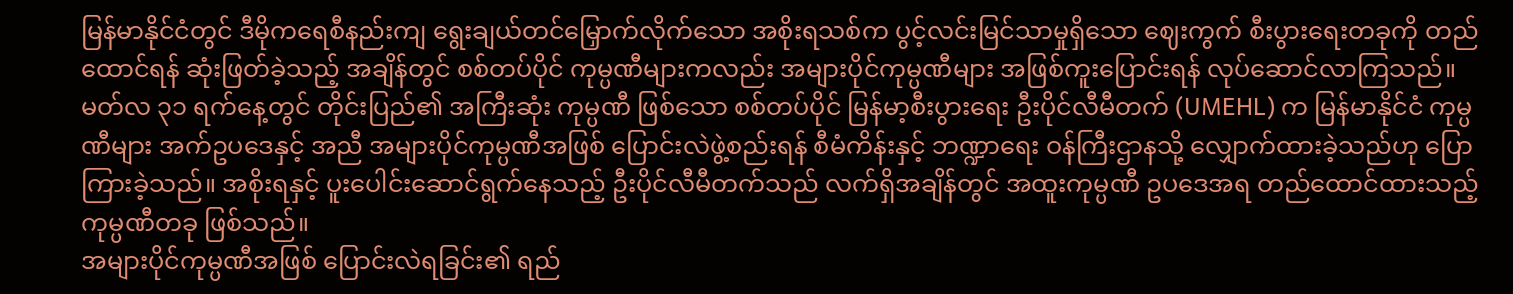မြန်မာနိုင်ငံတွင် ဒီမိုကရေစီနည်းကျ ရွေးချယ်တင်မြှောက်လိုက်သော အစိုးရသစ်က ပွင့်လင်းမြင်သာမှုရှိသော ဈေးကွက် စီးပွားရေးတခုကို တည်ထောင်ရန် ဆုံးဖြတ်ခဲ့သည့် အချိန်တွင် စစ်တပ်ပိုင် ကုမ္ပဏီများကလည်း အများပိုင်ကုမ္ပဏီများ အဖြစ်ကူးပြောင်းရန် လုပ်ဆောင်လာကြသည်။
မတ်လ ၃၁ ရက်နေ့တွင် တိုင်းပြည်၏ အကြီးဆုံး ကုမ္ပဏီ ဖြစ်သော စစ်တပ်ပိုင် မြန်မာ့စီးပွားရေး ဦးပိုင်လီမီတက် (UMEHL) က မြန်မာနိုင်ငံ ကုမ္ပဏီများ အက်ဥပဒေနှင့် အညီ အများပိုင်ကုမ္ပဏီအဖြစ် ပြောင်းလဲဖွဲ့စည်းရန် စီမံကိန်းနှင့် ဘဏ္ဍာရေး ဝန်ကြီးဌာနသို့ လျှောက်ထားခဲ့သည်ဟု ပြောကြားခဲ့သည်။ အစိုးရနှင့် ပူးပေါင်းဆောင်ရွက်နေသည့် ဦးပိုင်လီမီတက်သည် လက်ရှိအချိန်တွင် အထူးကုမ္ပဏီ ဥပဒေအရ တည်ထောင်ထားသည့် ကုမ္ပဏီတခု ဖြစ်သည်။
အများပိုင်ကုမ္ပဏီအဖြစ် ပြောင်းလဲရခြင်း၏ ရည်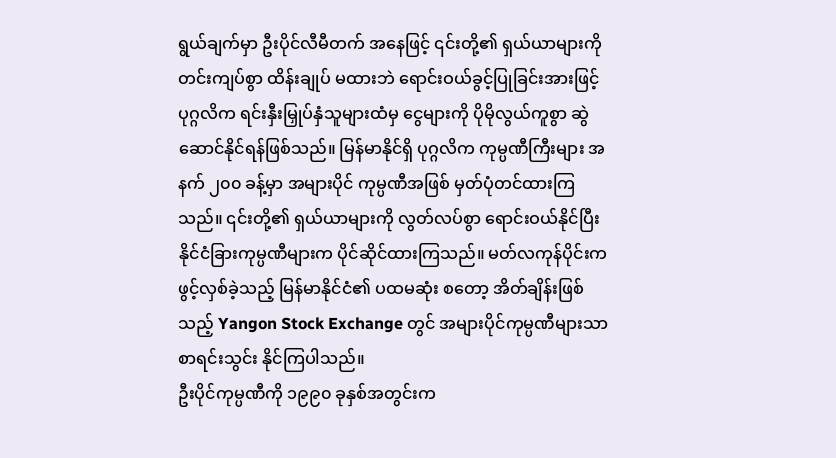ရွယ်ချက်မှာ ဦးပိုင်လီမီတက် အနေဖြင့် ၎င်းတို့၏ ရှယ်ယာများကို တင်းကျပ်စွာ ထိန်းချုပ် မထားဘဲ ရောင်းဝယ်ခွင့်ပြုခြင်းအားဖြင့် ပုဂ္ဂလိက ရင်းနှီးမြှုပ်နှံသူများထံမှ ငွေများကို ပိုမိုလွယ်ကူစွာ ဆွဲဆောင်နိုင်ရန်ဖြစ်သည်။ မြန်မာနိုင်ရှိ ပုဂ္ဂလိက ကုမ္ပဏီကြီးများ အနက် ၂၀၀ ခန့်မှာ အများပိုင် ကုမ္ပဏီအဖြစ် မှတ်ပုံတင်ထားကြသည်။ ၎င်းတို့၏ ရှယ်ယာများကို လွတ်လပ်စွာ ရောင်းဝယ်နိုင်ပြီး နိုင်ငံခြားကုမ္ပဏီများက ပိုင်ဆိုင်ထားကြသည်။ မတ်လကုန်ပိုင်းက ဖွင့်လှစ်ခဲ့သည့် မြန်မာနိုင်ငံ၏ ပထမဆုံး စတော့ အိတ်ချိန်းဖြစ်သည့် Yangon Stock Exchange တွင် အများပိုင်ကုမ္ပဏီများသာ စာရင်းသွင်း နိုင်ကြပါသည်။
ဦးပိုင်ကုမ္ပဏီကို ၁၉၉၀ ခုနှစ်အတွင်းက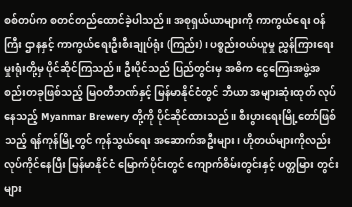စစ်တပ်က စတင်တည်ထောင်ခဲ့ပါသည်။ အစုရှယ်ယာများကို ကာကွယ်ရေး ဝန်ကြီး ဌာနနှင့် ကာကွယ်ရေးဦးစီးချုပ်ရုံး (ကြည်း) ၊ ပစ္စည်းဝယ်ယူမှု ညွှန်ကြားရေးမှုးရုံးတို့မှ ပိုင်ဆိုင်ကြသည်။ ဦးပိုင်သည် ပြည်တွင်းမှ အဓိက ငွေကြေးအဖွဲ့အစည်းတခုဖြစ်သည့် မြဝတီဘဏ်နှင့် မြန်မာနိုင်ငံတွင် ဘီယာ အများဆုံးထုတ် လုပ်နေသည့် Myanmar Brewery တို့ကို ပိုင်ဆိုင်ထားသည်။ စီးပွားရေးမြို့တော်ဖြစ်သည့် ရန်ကုန်မြို့တွင် ကုန်သွယ်ရေး အဆောက်အဦးများ၊ ဟိုတယ်များကိုလည်း လုပ်ကိုင်နေပြီး မြန်မာနိုင်ငံ မြောက်ပိုင်းတွင် ကျောက်စိမ်းတွင်းနှင့် ပတ္တမြား တွင်းများ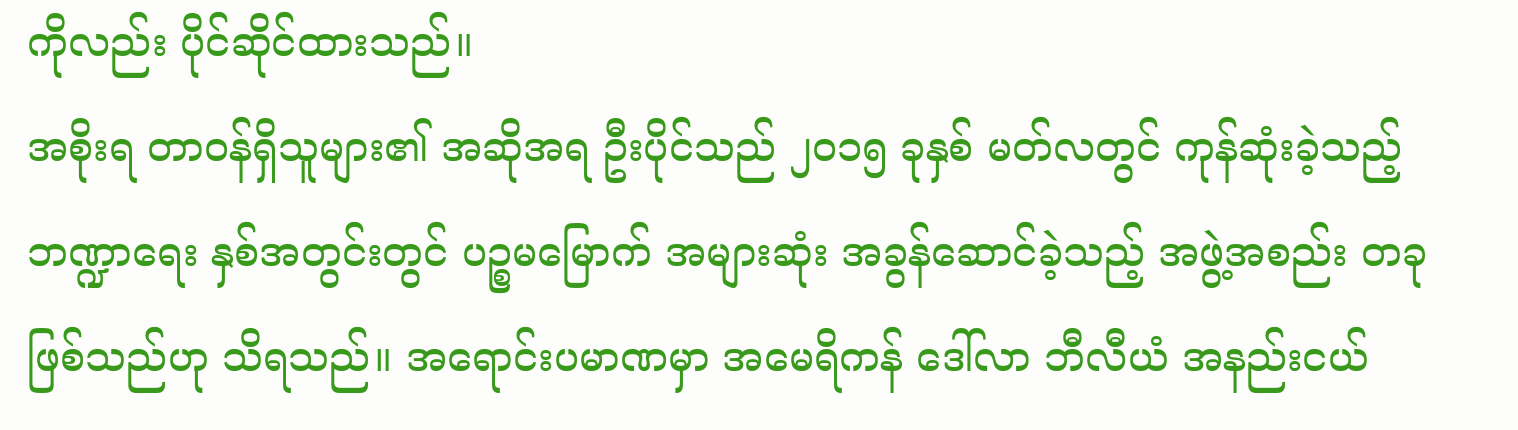ကိုလည်း ပိုင်ဆိုင်ထားသည်။
အစိုးရ တာဝန်ရှိသူများ၏ အဆိုအရ ဦးပိုင်သည် ၂၀၁၅ ခုနှစ် မတ်လတွင် ကုန်ဆုံးခဲ့သည့် ဘဏ္ဍာရေး နှစ်အတွင်းတွင် ပဉ္စမမြောက် အများဆုံး အခွန်ဆောင်ခဲ့သည့် အဖွဲ့အစည်း တခုဖြစ်သည်ဟု သိရသည်။ အရောင်းပမာဏမှာ အမေရိကန် ဒေါ်လာ ဘီလီယံ အနည်းငယ်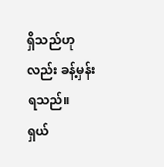ရှိသည်ဟုလည်း ခန့်မှန်းရသည်။
ရှယ်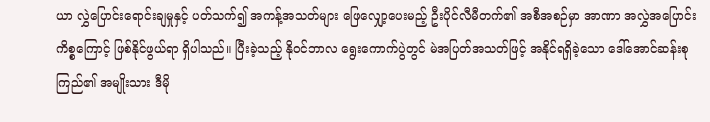ယာ လွှဲပြောင်းရောင်းချမှုနှင့် ပတ်သက်၍ အကန့်အသတ်များ ဖြေလျှော့ပေးမည့် ဦးပိုင်လီမီတက်၏ အစီအစဉ်မှာ အာဏာ အလွှဲအပြောင်း ကိစ္စကြောင့် ဖြစ်နိုင်ဖွယ်ရာ ရှိပါသည်။ ပြီးခဲ့သည့် နိုဝင်ဘာလ ရွေးကောက်ပွဲတွင် မဲအပြတ်အသတ်ဖြင့် အနိုင်ရရှိခဲ့သော ဒေါ်အောင်ဆန်းစုကြည်၏ အမျိုးသား ဒီမို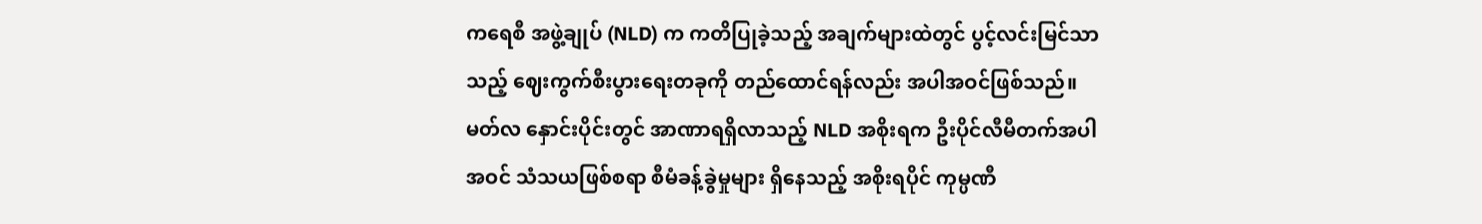ကရေစီ အဖွဲ့ချုပ် (NLD) က ကတိပြုခဲ့သည့် အချက်များထဲတွင် ပွင့်လင်းမြင်သာသည့် ဈေးကွက်စီးပွားရေးတခုကို တည်ထောင်ရန်လည်း အပါအဝင်ဖြစ်သည်။ မတ်လ နှောင်းပိုင်းတွင် အာဏာရရှိလာသည့် NLD အစိုးရက ဦးပိုင်လီမီတက်အပါအဝင် သံသယဖြစ်စရာ စီမံခန့်ခွဲမှုများ ရှိနေသည့် အစိုးရပိုင် ကုမ္ပဏီ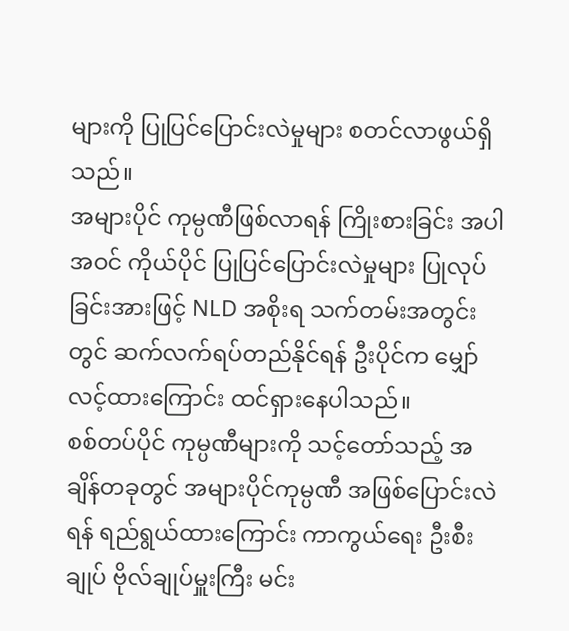များကို ပြုပြင်ပြောင်းလဲမှုများ စတင်လာဖွယ်ရှိသည်။
အများပိုင် ကုမ္ပဏီဖြစ်လာရန် ကြိုးစားခြင်း အပါအဝင် ကိုယ်ပိုင် ပြုပြင်ပြောင်းလဲမှုများ ပြုလုပ်ခြင်းအားဖြင့် NLD အစိုးရ သက်တမ်းအတွင်းတွင် ဆက်လက်ရပ်တည်နိုင်ရန် ဦးပိုင်က မျှော်လင့်ထားကြောင်း ထင်ရှားနေပါသည်။
စစ်တပ်ပိုင် ကုမ္ပဏီများကို သင့်တော်သည့် အချိန်တခုတွင် အများပိုင်ကုမ္ပဏီ အဖြစ်ပြောင်းလဲရန် ရည်ရွယ်ထားကြောင်း ကာကွယ်ရေး ဦးစီးချုပ် ဗိုလ်ချုပ်မှူးကြီး မင်း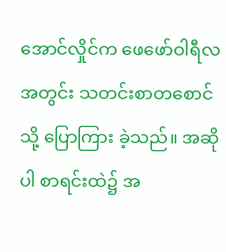အောင်လှိုင်က ဖေဖော်ဝါရီလ အတွင်း သတင်းစာတစောင်သို့ ပြောကြား ခဲ့သည်။ အဆိုပါ စာရင်းထဲ၌ အ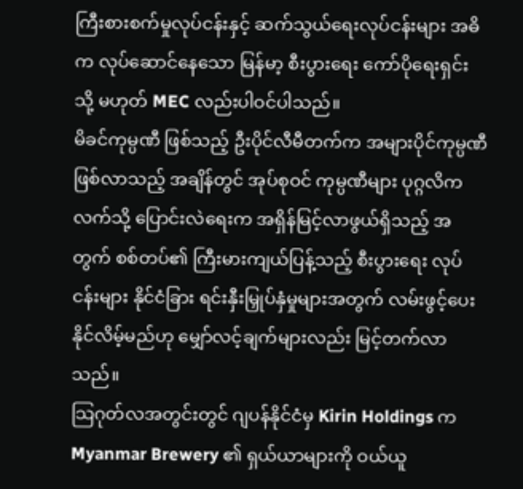ကြီးစားစက်မှုလုပ်ငန်းနှင့် ဆက်သွယ်ရေးလုပ်ငန်းများ အဓိက လုပ်ဆောင်နေသော မြန်မာ့ စီးပွားရေး ကော်ပိုရေးရှင်း သို့ မဟုတ် MEC လည်းပါဝင်ပါသည်။
မိခင်ကုမ္ပဏီ ဖြစ်သည့် ဦးပိုင်လီမီတက်က အများပိုင်ကုမ္ပဏီ ဖြစ်လာသည့် အချိန်တွင် အုပ်စုဝင် ကုမ္ပဏီများ ပုဂ္ဂလိကလက်သို့ ပြောင်းလဲရေးက အရှိန်မြင့်လာဖွယ်ရှိသည့် အတွက် စစ်တပ်၏ ကြီးမားကျယ်ပြန့်သည့် စီးပွားရေး လုပ်ငန်းများ နိုင်ငံခြား ရင်းနှီးမြှုပ်နှံမှုများအတွက် လမ်းဖွင့်ပေးနိုင်လိမ့်မည်ဟု မျှော်လင့်ချက်များလည်း မြင့်တက်လာသည်။
သြဂုတ်လအတွင်းတွင် ဂျပန်နိုင်ငံမှ Kirin Holdings က Myanmar Brewery ၏ ရှယ်ယာများကို ဝယ်ယူ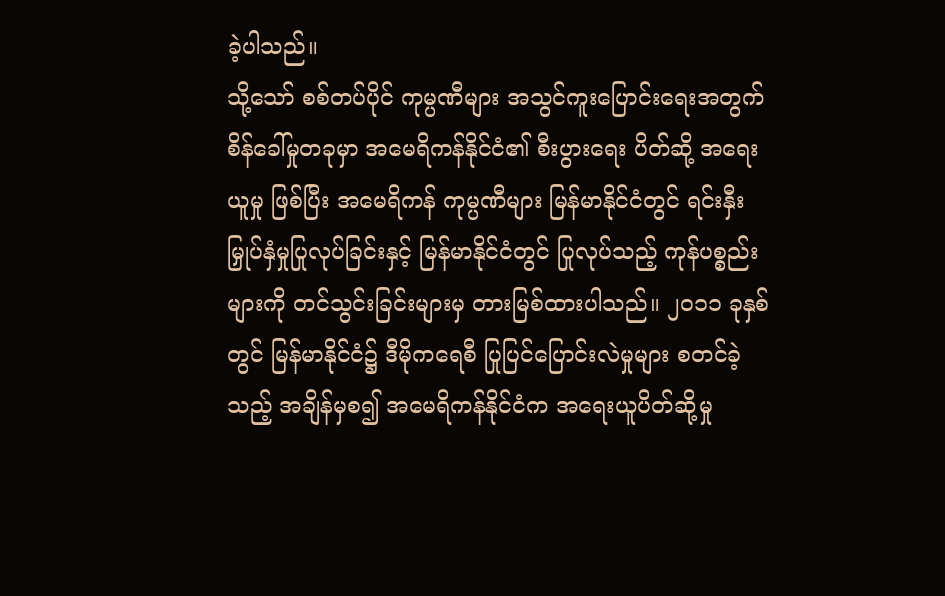ခဲ့ပါသည်။
သို့သော် စစ်တပ်ပိုင် ကုမ္ပဏီများ အသွင်ကူးပြောင်းရေးအတွက် စိန်ခေါ်မှုတခုမှာ အမေရိကန်နိုင်ငံ၏ စီးပွားရေး ပိတ်ဆို့ အရေးယူမှု ဖြစ်ပြီး အမေရိကန် ကုမ္ပဏီများ မြန်မာနိုင်ငံတွင် ရင်းနှီးမြှုပ်နှံမှုပြုလုပ်ခြင်းနှင့် မြန်မာနိုင်ငံတွင် ပြုလုပ်သည့် ကုန်ပစ္စည်းများကို တင်သွင်းခြင်းများမှ တားမြစ်ထားပါသည်။ ၂၀၁၁ ခုနှစ်တွင် မြန်မာနိုင်ငံ၌ ဒီမိုကရေစီ ပြုပြင်ပြောင်းလဲမှုများ စတင်ခဲ့သည့် အချိန်မှစ၍ အမေရိကန်နိုင်ငံက အရေးယူပိတ်ဆို့မှု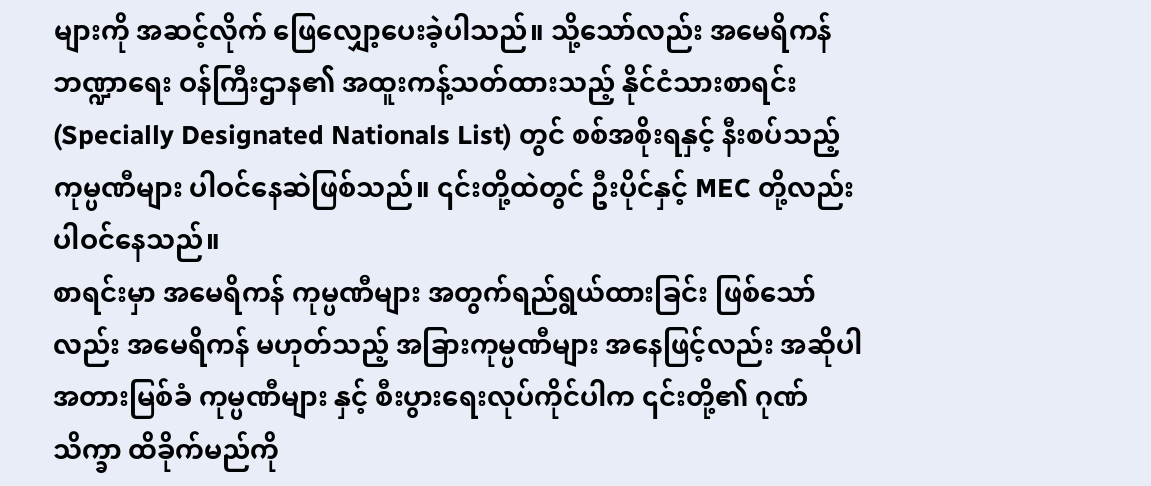များကို အဆင့်လိုက် ဖြေလျှော့ပေးခဲ့ပါသည်။ သို့သော်လည်း အမေရိကန် ဘဏ္ဍာရေး ဝန်ကြီးဌာန၏ အထူးကန့်သတ်ထားသည့် နိုင်ငံသားစာရင်း (Specially Designated Nationals List) တွင် စစ်အစိုးရနှင့် နီးစပ်သည့် ကုမ္ပဏီများ ပါဝင်နေဆဲဖြစ်သည်။ ၎င်းတို့ထဲတွင် ဦးပိုင်နှင့် MEC တို့လည်း ပါဝင်နေသည်။
စာရင်းမှာ အမေရိကန် ကုမ္ပဏီများ အတွက်ရည်ရွယ်ထားခြင်း ဖြစ်သော်လည်း အမေရိကန် မဟုတ်သည့် အခြားကုမ္ပဏီများ အနေဖြင့်လည်း အဆိုပါ အတားမြစ်ခံ ကုမ္ပဏီများ နှင့် စီးပွားရေးလုပ်ကိုင်ပါက ၎င်းတို့၏ ဂုဏ်သိက္ခာ ထိခိုက်မည်ကို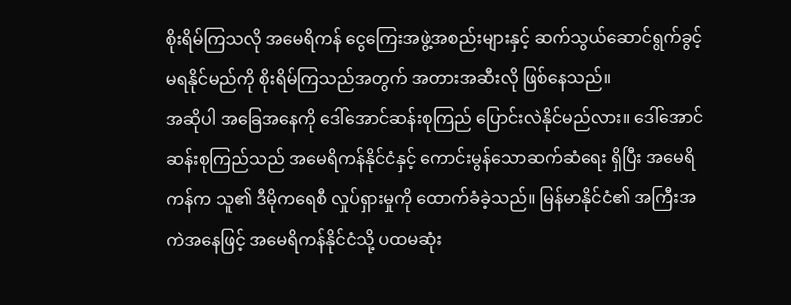စိုးရိမ်ကြသလို အမေရိကန် ငွေကြေးအဖွဲ့အစည်းများနှင့် ဆက်သွယ်ဆောင်ရွက်ခွင့် မရနိုင်မည်ကို စိုးရိမ်ကြသည်အတွက် အတားအဆီးလို ဖြစ်နေသည်။
အဆိုပါ အခြေအနေကို ဒေါ်အောင်ဆန်းစုကြည် ပြောင်းလဲနိုင်မည်လား။ ဒေါ်အောင်ဆန်းစုကြည်သည် အမေရိကန်နိုင်ငံနှင့် ကောင်းမွန်သောဆက်ဆံရေး ရှိပြီး အမေရိကန်က သူ၏ ဒီမိုကရေစီ လှုပ်ရှားမှုကို ထောက်ခံခဲ့သည်။ မြန်မာနိုင်ငံ၏ အကြီးအကဲအနေဖြင့် အမေရိကန်နိုင်ငံသို့ ပထမဆုံး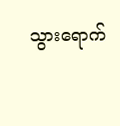သွားရောက်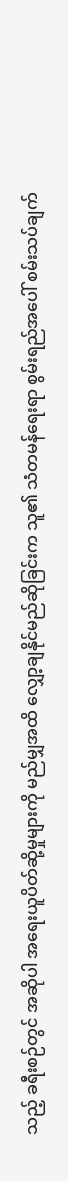သည့် ခရီးစဉ်တွင် အဆိုပါ အရေးယူပိတ်ဆို့မှုများကို မည်မျှအထိ လျှော့ချနိုင်မည်ဆိုခြင်းက သူ၏ သံတမန်ရေးရာ စွမ်းရည်အပေါ် စမ်းသပ်ချက်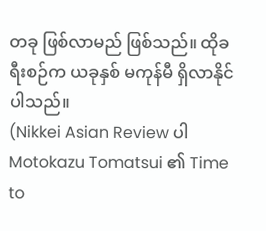တခု ဖြစ်လာမည် ဖြစ်သည်။ ထိုခရီးစဉ်က ယခုနှစ် မကုန်မီ ရှိလာနိုင်ပါသည်။
(Nikkei Asian Review ပါ Motokazu Tomatsui ၏ Time to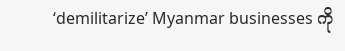‘demilitarize’ Myanmar businesses ကို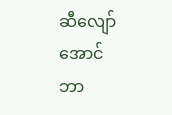ဆီလျော်အောင် ဘာ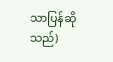သာပြန်ဆိုသည်)